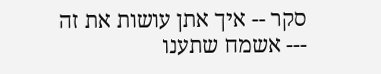סקר -- איך אתן עושות את זה --- אשמח שתענו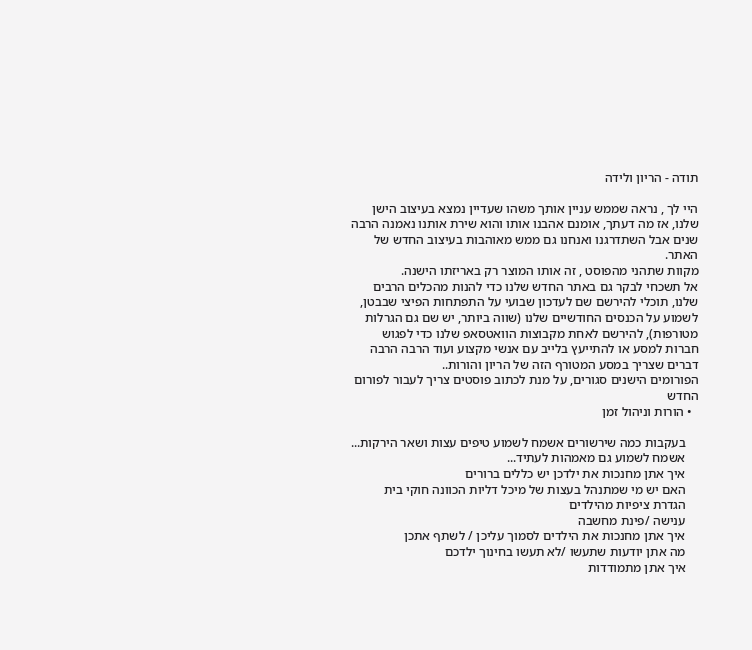תודה - הריון ולידה

היי לך , נראה שממש עניין אותך משהו שעדיין נמצא בעיצוב הישן שלנו, אז מה דעתך, אומנם אהבנו אותו והוא שירת אותנו נאמנה הרבה שנים אבל השתדרגנו ואנחנו גם ממש מאוהבות בעיצוב החדש של האתר.
מקוות שתהני מהפוסט , זה אותו המוצר רק באריזתו הישנה.
אל תשכחי לבקר גם באתר החדש שלנו כדי להנות מהכלים הרבים שלנו, תוכלי להירשם שם לעדכון שבועי על התפתחות הפיצי שבבטן, לשמוע על הכנסים החודשיים שלנו (שווה ביותר, יש שם גם הגרלות מטורפות), להירשם לאחת מקבוצות הוואטסאפ שלנו כדי לפגוש חברות למסע או להתייעץ בלייב עם אנשי מקצוע ועוד הרבה הרבה דברים שצריך במסע המטורף הזה של הריון והורות..
הפורומים הישנים סגורים, על מנת לכתוב פוסטים צריך לעבור לפורום החדש
  • הורות וניהול זמן

    בעקבות כמה שירשורים אשמח לשמוע טיפים עצות ושאר הירקות...
    אשמח לשמוע גם מאמהות לעתיד...
    איך אתן מחנכות את ילדכן יש כללים ברורים
    האם יש מי שמתנהל בעצות של מיכל דליות הכוונה חוקי בית
    הגדרת ציפיות מהילדים
    ענישה /פינת מחשבה
    איך אתן מחנכות את הילדים לסמוך עליכן / לשתף אתכן
    מה אתן יודעות שתעשו /לא תעשו בחינוך ילדכם
    איך אתן מתמודדות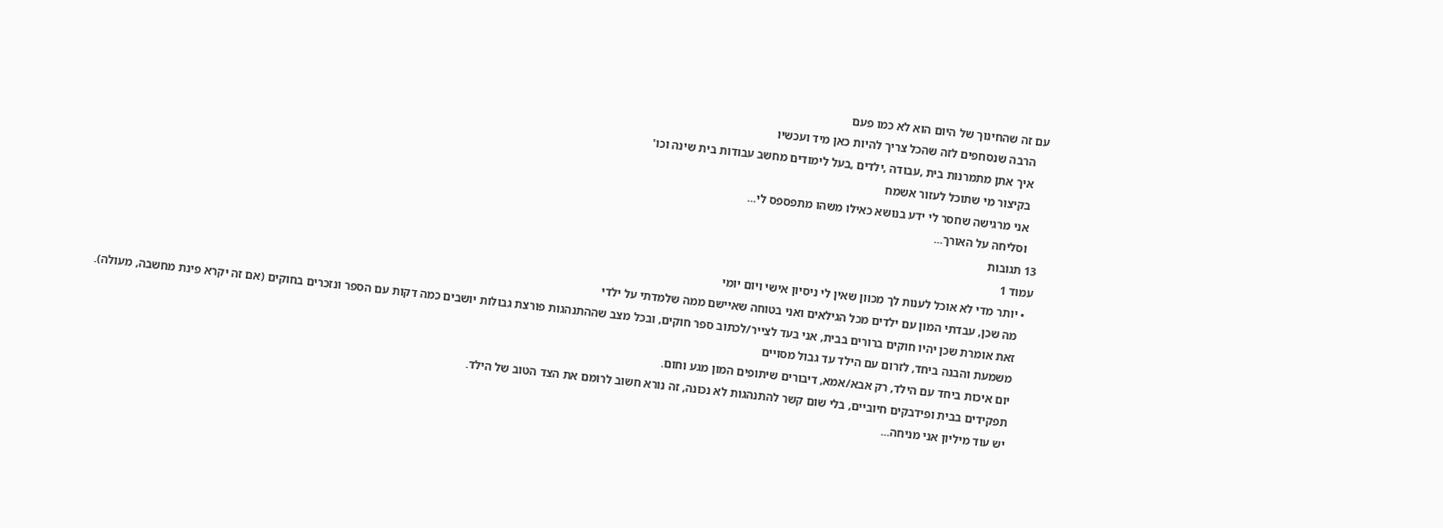עם זה שהחינוך של היום הוא לא כמו פעם
    הרבה שנסחפים לזה שהכל צריך להיות כאן מיד ועכשיו
    איך אתן מתמרנות בית ,עבודה ,ילדים ,בעל לימודים מחשב עבודות בית שינה וכו'
    בקיצור מי שתוכל לעזור אשמח
    אני מרגישה שחסר לי ידע בנושא כאילו משהו מתפספס לי...
    וסליחה על האורך...
13 תגובות
עמוד 1
  • יותר מדי לא אוכל לענות לך מכוון שאין לי ניסיון אישי ויום יומי
    מה שכן, עבדתי המון עם ילדים מכל הגילאים ואני בטוחה שאיישם ממה שלמדתי על ילדי
    זאת אומרת שכן יהיו חוקים ברורים בבית, אני בעד לצייר/לכתוב ספר חוקים, ובכל מצב שההתנהגות פורצת גבולות יושבים כמה דקות עם הספר ונזכרים בחוקים (אם זה יקרא פינת מחשבה, מעולה).
    משמעת והבנה ביחד, לזרום עם הילד עד גבול מסויים
    יום איכות ביחד עם הילד, רק אבא/אמא, דיבורים שיתופים המון מגע וחום.
    תפקידים בבית ופידבקים חיוביים, בלי שום קשר להתנהגות לא נכונה, זה נורא חשוב לרומם את הצד הטוב של הילד.
    יש עוד מיליון אני מניחה...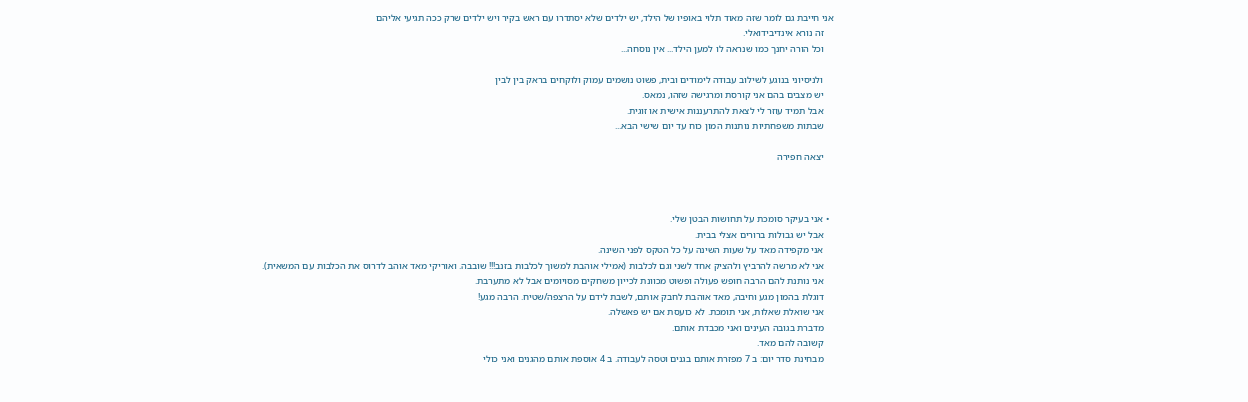אני חייבת גם לומר שזה מאוד תלוי באופיו של הילד, יש ילדים שלא יסתדרו עם ראש בקיר ויש ילדים שרק ככה תגיעי אליהם
    זה נורא אינדיבידואלי.
    וכל הורה יחנך כמו שנראה לו למען הילד... אין נוסחה...

    ולניסיוני בנוגע לשילוב עבודה לימודים ובית, פשוט נושמים עמוק ולוקחים בראק בין לבין
    יש מצבים בהם אני קורסת ומרגישה שזהו, נמאס.
    אבל תמיד עוזר לי לצאת להתרעננות אישית או זוגית.
    שבתות משפחתיות נותנות המון כוח עד יום שישי הבא...

    יצאה חפירה



  • אני בעיקר סומכת על תחושות הבטן שלי.
    אבל יש גבולות ברורים אצלי בבית.
    אני מקפידה מאד על שעות השינה על כל הטקס לפני השינה.
    אני לא מרשה להרביץ ולהציק אחד לשני וגם לכלבות (אמילי אוהבת למשוך לכלבות בזנב!!! שובבה. ואוריקי מאד אוהב לדרוס את הכלבות עם המשאית).
    אני נותנת להם הרבה חופש פעולה ופשוט מכוונת לכייון משחקים מסויומים אבל לא מתערבת.
    דוגלת בהמון מגע וחיבה, מאד אוהבת לחבק אותם, לשבת לידם על הרצפה/שטיח. הרבה מגע!
    אני שואלת שאלות, אני תומכת. לא כועסת אם יש פאשלה.
    מדברת בגובה העינים ואני מכבדת אותם.
    קשובה להם מאד.
    מבחינת סדר יום: ב 7 מפזרת אותם בגנים וטסה לעבודה. ב 4 אוספת אותם מהגנים ואני כולי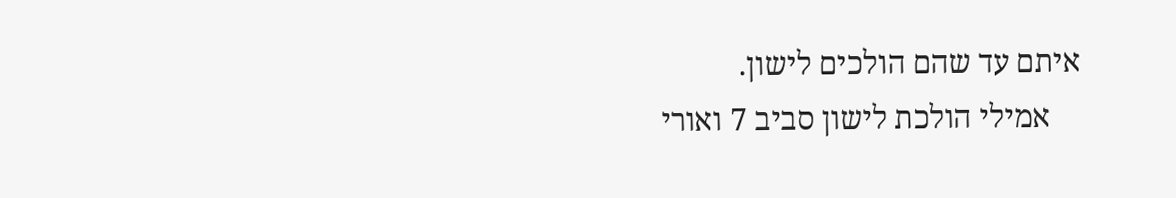איתם עד שהם הולכים לישון.
    אמילי הולכת לישון סביב 7 ואורי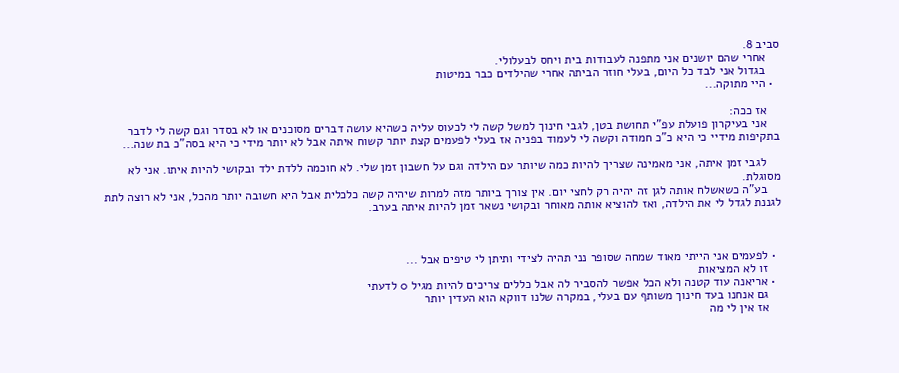סביב 8.
    אחרי שהם יושנים אני מתפנה לעבודות בית ויחס לבעלולי.
    בגדול אני לבד כל היום, בעלי חוזר הביתה אחרי שהילדים כבר במיטות
  • היי מתוקה...

    אז ככה:
    אני בעיקרון פועלת עפ"י תחושת בטן, לגבי חינוך למשל קשה לי לכעוס עליה כשהיא עושה דברים מסוכנים או לא בסדר וגם קשה לי לדבר בתקיפות מידיי כי היא כ"כ חמודה וקשה לי לעמוד בפניה אז בעלי לפעמים קצת יותר קשוח איתה אבל לא יותר מידי כי היא בסה"כ בת שנה...

    לגבי זמן איתה, אני מאמינה שצריך להיות כמה שיותר עם הילדה וגם על חשבון זמן שלי. לא חוכמה ללדת ילד ובקושי להיות איתו. אני לא מסוגלת.
    בע"ה כשאשלח אותה לגן זה יהיה רק לחצי יום. אין צורך ביותר מזה למרות שיהיה קשה כלכלית אבל היא חשובה יותר מהכל, אני לא רוצה לתת לגננת לגדל לי את הילדה, ואז להוציא אותה מאוחר ובקושי נשאר זמן להיות איתה בערב.



  • לפעמים אני הייתי מאוד שמחה שסופר נני תהיה לצידי ותיתן לי טיפים אבל ...
    זו לא המציאות
  • אריאנה עוד קטנה ולא הכל אפשר להסביר לה אבל כללים צריכים להיות מגיל 0 לדעתי
    גם אנחנו בעד חינוך משותף עם בעלי, במקרה שלנו דווקא הוא העדין יותר
    אז אין לי מה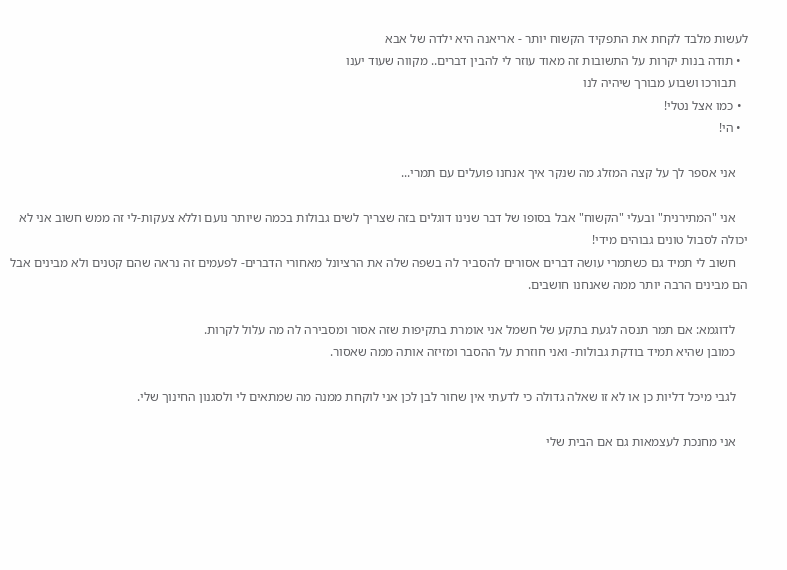לעשות מלבד לקחת את התפקיד הקשוח יותר - אריאנה היא ילדה של אבא
  • תודה בנות יקרות על התשובות זה מאוד עוזר לי להבין דברים.. מקווה שעוד יענו
    תבורכו ושבוע מבורך שיהיה לנו
  • כמו אצל נטלי!
  • הי!

    אני אספר לך על קצה המזלג מה שנקר איך אנחנו פועלים עם תמרי...

    אני "המתירנית" ובעלי "הקשוח" אבל בסופו של דבר שנינו דוגלים בזה שצריך לשים גבולות בכמה שיותר נועם וללא צעקות-לי זה ממש חשוב אני לא יכולה לסבול טונים גבוהים מידי!
    חשוב לי תמיד גם כשתמרי עושה דברים אסורים להסביר לה בשפה שלה את הרציונל מאחורי הדברים- לפעמים זה נראה שהם קטנים ולא מבינים אבל הם מבינים הרבה יותר ממה שאנחנו חושבים.

    לדוגמא: אם תמר תנסה לגעת בתקע של חשמל אני אומרת בתקיפות שזה אסור ומסבירה לה מה עלול לקרות.
    כמובן שהיא תמיד בודקת גבולות- ואני חוזרת על ההסבר ומזיזה אותה ממה שאסור.

    לגבי מיכל דליות כן או לא זו שאלה גדולה כי לדעתי אין שחור לבן לכן אני לוקחת ממנה מה שמתאים לי ולסגנון החינוך שלי.

    אני מחנכת לעצמאות גם אם הבית שלי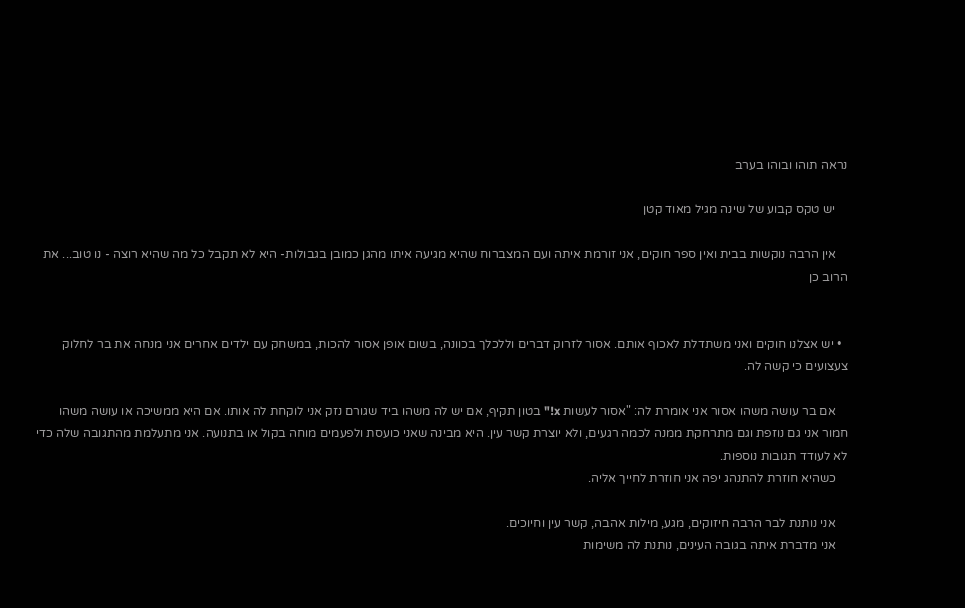נראה תוהו ובוהו בערב

    יש טקס קבוע של שינה מגיל מאוד קטן

    אין הרבה נוקשות בבית ואין ספר חוקים, אני זורמת איתה ועם המצברוח שהיא מגיעה איתו מהגן כמובן בגבולות- היא לא תקבל כל מה שהיא רוצה - נו טוב... את הרוב כן


  • יש אצלנו חוקים ואני משתדלת לאכוף אותם. אסור לזרוק דברים וללכלך בכוונה, בשום אופן אסור להכות, במשחק עם ילדים אחרים אני מנחה את בר לחלוק צעצועים כי קשה לה.

    אם בר עושה משהו אסור אני אומרת לה: "אסור לעשות x!" בטון תקיף, אם יש לה משהו ביד שגורם נזק אני לוקחת לה אותו. אם היא ממשיכה או עושה משהו חמור אני גם נוזפת וגם מתרחקת ממנה לכמה רגעים, ולא יוצרת קשר עין. היא מבינה שאני כועסת ולפעמים מוחה בקול או בתנועה. אני מתעלמת מהתגובה שלה כדי לא לעודד תגובות נוספות.
    כשהיא חוזרת להתנהג יפה אני חוזרת לחייך אליה.

    אני נותנת לבר הרבה חיזוקים, מגע, מילות אהבה, קשר עין וחיוכים.
    אני מדברת איתה בגובה העינים, נותנת לה משימות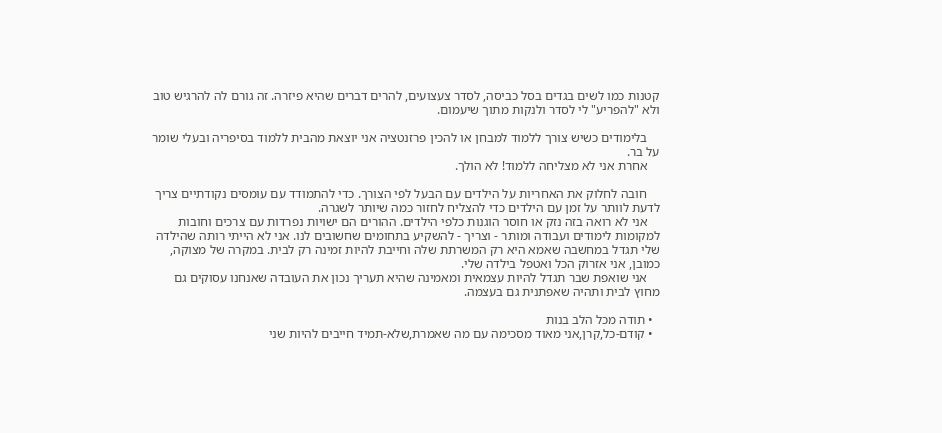קטנות כמו לשים בגדים בסל כביסה, לסדר צעצועים, להרים דברים שהיא פיזרה. זה גורם לה להרגיש טוב ולא "להפריע" לי לסדר ולנקות מתוך שיעמום.

    בלימודים כשיש צורך ללמוד למבחן או להכין פרזנטציה אני יוצאת מהבית ללמוד בסיפריה ובעלי שומר על בר.
    אחרת אני לא מצליחה ללמוד! לא הולך.

    חובה לחלוק את האחריות על הילדים עם הבעל לפי הצורך. כדי להתמודד עם עומסים נקודתיים צריך לדעת לוותר על זמן עם הילדים כדי להצליח לחזור כמה שיותר לשגרה.
    אני לא רואה בזה נזק או חוסר הוגנות כלפי הילדים. ההורים הם ישויות נפרדות עם צרכים וחובות למקומות לימודים ועבודה ומותר - וצריך - להשקיע בתחומים שחשובים לנו. אני לא הייתי רותה שהילדה שלי תגדל במחשבה שאמא היא רק המשרתת שלה וחייבת להיות זמינה רק לבית. במקרה של מצוקה, כמובן, אני אזרוק הכל ואטפל בילדה שלי.
    אני שואפת שבר תגדל להיות עצמאית ומאמינה שהיא תעריך נכון את העובדה שאנחנו עסוקים גם מחוץ לבית ותהיה שאפתנית גם בעצמה.

  • תודה מכל הלב בנות
  • קודם-כל,קרן,אני מאוד מסכימה עם מה שאמרת,שלא-תמיד חייבים להיות שני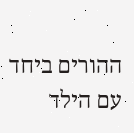ההורים ביחד עם הילד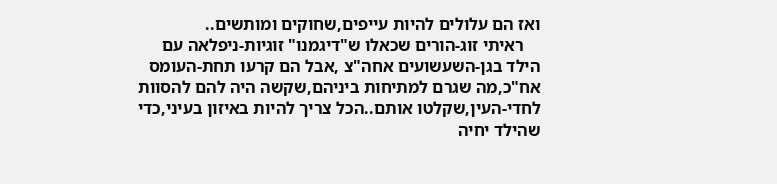ואז הם עלולים להיות עייפים,שחוקים ומותשים..
    ראיתי זוג-הורים שכאלו ש"דיגמנו" זוגיות-ניפלאה עם הילד בגן-השעשועים אחה"צ ,אבל הם קרעו תחת-העומס אח"כ,מה שגרם למתיחות ביניהם,שקשה היה להם להסוות לחדי-העין,שקלטו אותם..הכל צריך להיות באיזון בעיני,כדי שהילד יחיה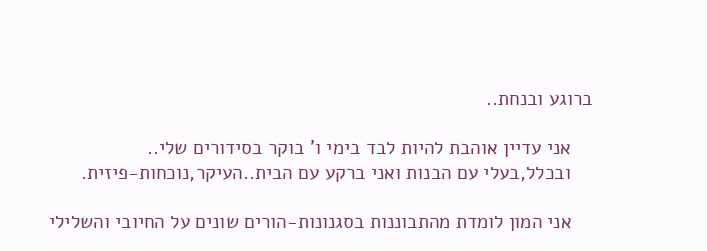ברוגע ובנחת..

    אני עדיין אוהבת להיות לבד בימי ו' בוקר בסידורים שלי..
    ובכלל,בעלי עם הבנות ואני ברקע עם הבית..העיקר,נוכחות-פיזית.

    אני המון לומדת מהתבוננות בסגנונות-הורים שונים על החיובי והשלילי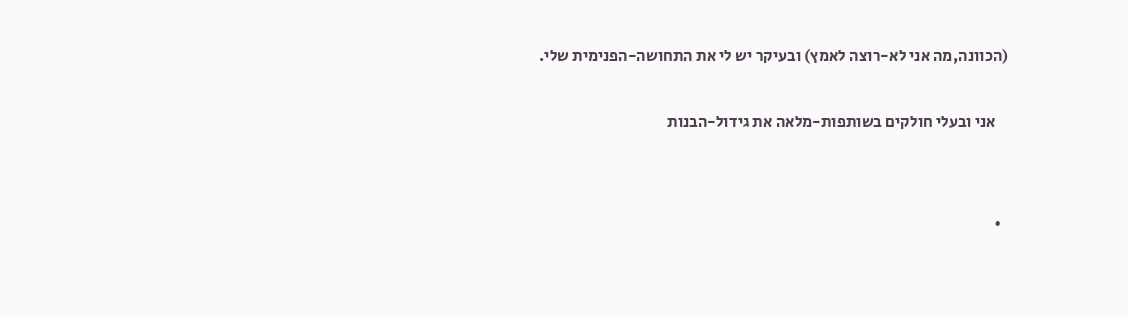(הכוונה,מה אני לא-רוצה לאמץ) ובעיקר יש לי את התחושה-הפנימית שלי.

    אני ובעלי חולקים בשותפות-מלאה את גידול-הבנות


  •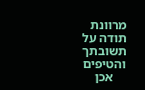מרוונת תודה על תשובתך והטיפים
    אכן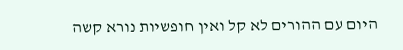היום עם ההורים לא קל ואין חופשיות נורא קשה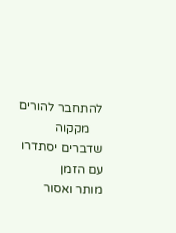להתחבר להורים
    מקקוה שדברים יסתדרו עם הזמן
מותר ואסור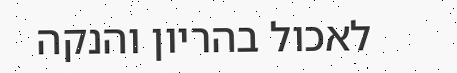לאכול בהריון והנקה